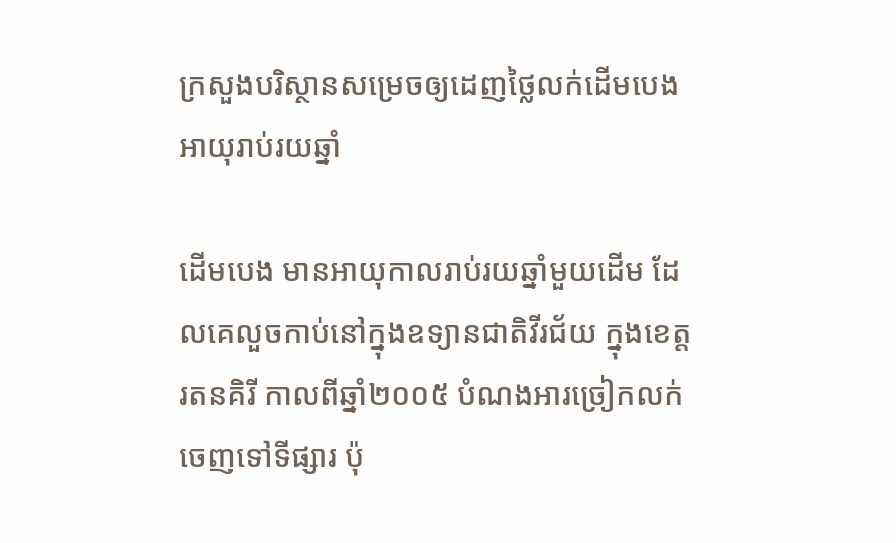ក្រសួងបរិស្ថានសម្រេចឲ្យដេញថ្លៃលក់ដើមបេងអាយុរាប់រយឆ្នាំ

ដើមបេង មានអាយុកាលរាប់រយឆ្នាំមួយដើម ដែលគេលួចកាប់នៅក្នុងឧទ្យានជាតិវីរជ័យ ក្នុងខេត្តរតនគិរី កាលពីឆ្នាំ២០០៥ បំណងអារច្រៀកលក់ចេញទៅទីផ្សារ ប៉ុ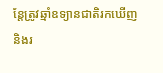ន្តែត្រូវឆ្មាំឧទ្យានជាតិរកឃើញ និងរ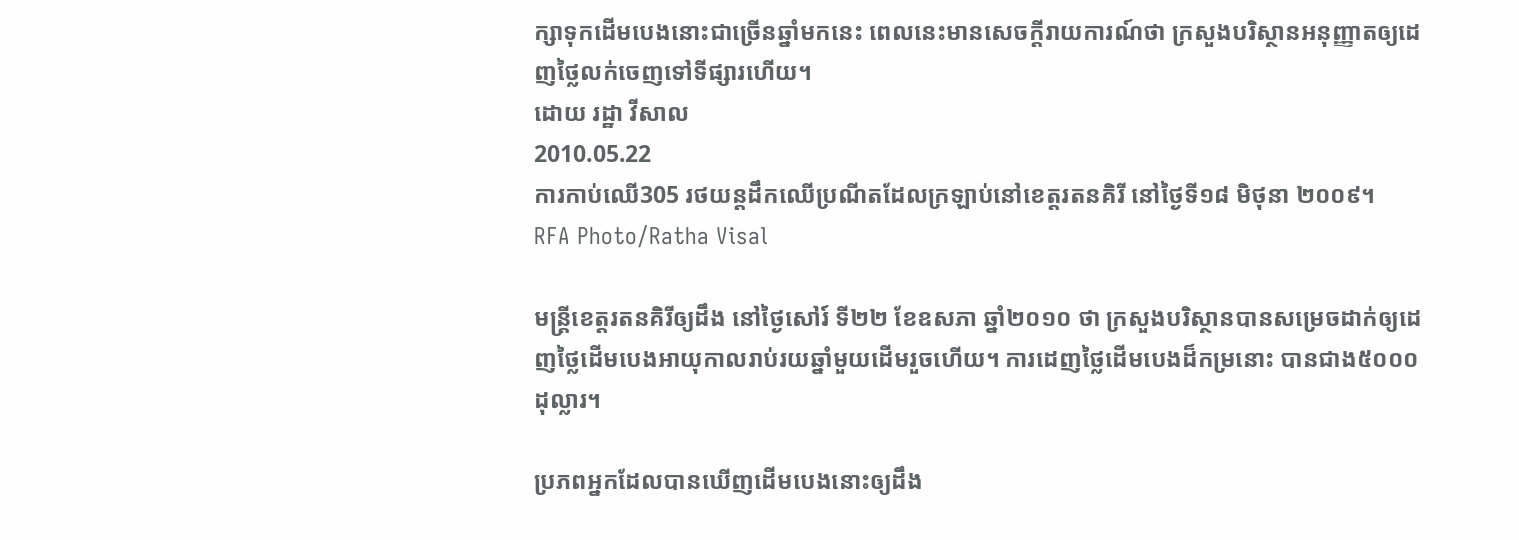ក្សាទុកដើមបេងនោះជាច្រើនឆ្នាំមកនេះ ពេលនេះមានសេចក្ដីរាយការណ៍ថា ក្រសួងបរិស្ថានអនុញ្ញាតឲ្យដេញថ្លៃលក់ចេញទៅទីផ្សារហើយ។
ដោយ រដ្ឋា វីសាល
2010.05.22
ការកាប់ឈើ305 រថយន្តដឹកឈើប្រណីតដែលក្រឡាប់នៅខេត្តរតនគិរី នៅថ្ងៃទី១៨ មិថុនា ២០០៩។
RFA Photo/Ratha Visal

មន្ត្រីខេត្តរតនគិរីឲ្យដឹង នៅថ្ងៃសៅរ៍ ទី២២ ខែឧសភា ឆ្នាំ២០១០ ថា ក្រសួងបរិស្ថានបានសម្រេចដាក់ឲ្យដេញថ្លៃដើមបេងអាយុកាលរាប់រយឆ្នាំមួយដើមរួចហើយ។ ការដេញថ្លៃដើមបេងដ៏កម្រនោះ បានជាង៥០០០ដុល្លារ។

ប្រភពអ្នកដែលបានឃើញដើមបេងនោះឲ្យដឹង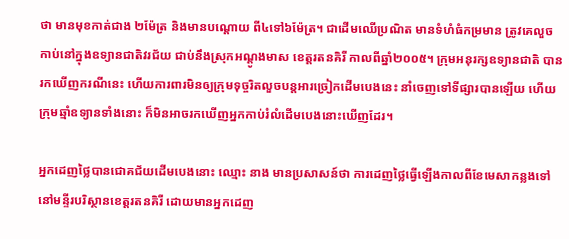ថា មានមុខកាត់ជាង ២ម៉ែត្រ និងមានបណ្ដោយ ពី៤ទៅ៦ម៉ែត្រ។ ជាដើមឈើប្រណិត មានទំហំធំកម្រមាន ត្រូវគេលួចកាប់នៅក្នុងឧទ្យានជាតិវរជ័យ ជាប់នឹងស្រុកអណ្ដូងមាស ខេត្តរតនគិរី កាលពីឆ្នាំ២០០៥។ ក្រុមអនុរក្សឧទ្យានជាតិ បានរកឃើញករណីនេះ ហើយការពារមិនឲ្យក្រុមទុច្ចរិតលួចបន្តអារច្រៀកដើមបេងនេះ នាំចេញទៅទីផ្សារបានឡើយ ហើយក្រុមឆ្មាំឧទ្យានទាំងនោះ ក៏មិនអាចរកឃើញអ្នកកាប់រំលំដើមបេងនោះឃើញដែរ។

អ្នកដេញថ្លៃបានជោគជ័យដើមបេងនោះ ឈ្មោះ នាង មានប្រសាសន៍ថា ការដេញថ្លៃធ្វើឡើងកាលពីខែមេសាកន្លងទៅ នៅមន្ទីរបរិស្ថានខេត្តរតនគិរី ដោយមានអ្នកដេញ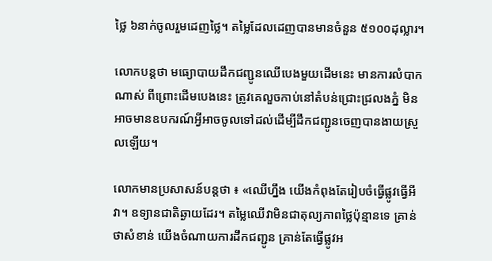ថ្លៃ ៦នាក់ចូលរួមដេញថ្លៃ។ តម្លៃដែលដេញបានមានចំនួន ៥១០០ដុល្លារ។

លោកបន្តថា មធ្យោបាយដឹកជញ្ជូនឈើបេងមួយដើមនេះ មានការលំបាកណាស់ ពីព្រោះដើមបេងនេះ ត្រូវគេលួចកាប់នៅតំបន់ជ្រោះជ្រលងភ្នំ មិនអាចមានឧបករណ៍អ្វីអាចចូលទៅដល់ដើម្បីដឹកជញ្ជូនចេញបានងាយស្រួលឡើយ។

លោកមានប្រសាសន៍បន្តថា ៖ «ឈើហ្នឹង យើងកំពុងតែរៀបចំធ្វើផ្លូវធ្វើអីវា។ ឧទ្យានជាតិឆ្ងាយដែរ។ តម្លៃឈើវាមិនជាតុល្យភាពថ្លៃប៉ុន្មានទេ គ្រាន់ថាសំខាន់ យើងចំណាយការដឹកជញ្ជូន គ្រាន់តែធ្វើផ្លូវអ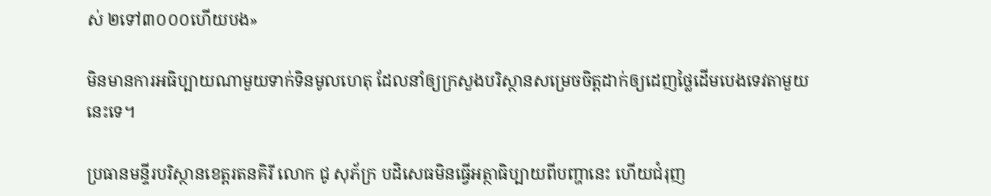ស់ ២ទៅ៣០០០ហើយបង»

មិនមានការអធិប្បាយណាមួយទាក់ទិនមូលហេតុ ដែលនាំឲ្យក្រសួងបរិស្ថានសម្រេចចិត្តដាក់ឲ្យដេញថ្លៃដើមបេងទេវតាមួយនេះទេ។

ប្រធានមន្ទីរបរិស្ថានខេត្តរតនគិរី លោក ជូ សុភ័ក្រ បដិសេធមិនធ្វើអត្ថាធិប្បាយពីបញ្ហានេះ ហើយជំរុញ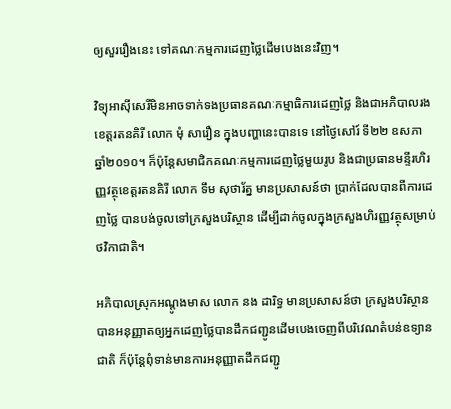ឲ្យសួររឿងនេះ ទៅគណៈកម្មការដេញថ្លៃដើមបេងនេះវិញ។

វិទ្យុអាស៊ីសេរីមិនអាចទាក់ទងប្រធានគណៈកម្មាធិការដេញថ្លៃ និងជាអភិបាលរងខេត្តរតនគិរី លោក មុំ សារឿន ក្នុងបញ្ហានេះបានទេ នៅថ្ងៃសៅរ៍ ទី២២ ឧសភា ឆ្នាំ២០១០។ ក៏ប៉ុន្តែសមាជិកគណៈកម្មការដេញថ្លៃមួយរូប និងជាប្រធានមន្ទីរហិរញ្ញវត្ថុខេត្តរតនគិរី លោក ទឹម សុថារ័ត្ន មានប្រសាសន៍ថា ប្រាក់ដែលបានពីការដេញថ្លៃ បានបង់ចូលទៅក្រសួងបរិស្ថាន ដើម្បីដាក់ចូលក្នុងក្រសួងហិរញ្ញវត្ថុសម្រាប់ថវិកាជាតិ។

អភិបាលស្រុកអណ្ដូងមាស លោក នង ដារិទ្ធ មានប្រសាសន៍ថា ក្រសួងបរិស្ថានបានអនុញ្ញាតឲ្យអ្នកដេញថ្លៃបានដឹកជញ្ជូនដើមបេងចេញពីបរិវេណតំបន់ឧទ្យានជាតិ ក៏ប៉ុន្តែពុំទាន់មានការអនុញ្ញាតដឹកជញ្ជូ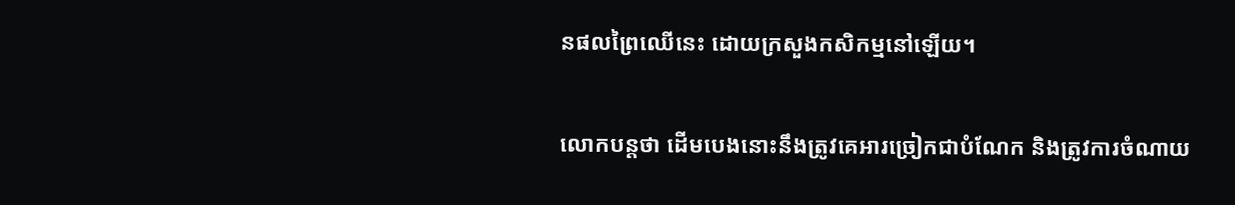នផលព្រៃឈើនេះ ដោយក្រសួងកសិកម្មនៅឡើយ។

លោកបន្តថា ដើមបេងនោះនឹងត្រូវគេអារច្រៀកជាបំណែក និងត្រូវការចំណាយ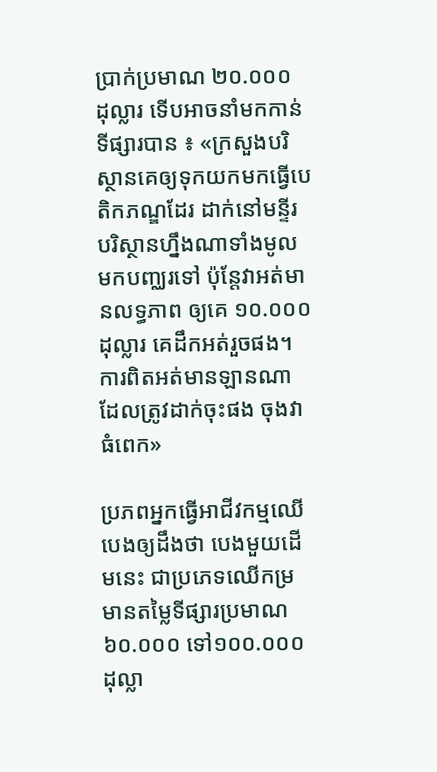ប្រាក់ប្រមាណ ២០.០០០ ដុល្លារ ទើបអាចនាំមកកាន់ទីផ្សារបាន ៖ «ក្រសួងបរិស្ថានគេឲ្យទុកយកមកធ្វើបេតិកភណ្ឌដែរ ដាក់នៅមន្ទីរបរិស្ថានហ្នឹងណាទាំងមូលមកបញ្ឈរទៅ ប៉ុន្តែវាអត់មានលទ្ធភាព ឲ្យគេ ១០.០០០ដុល្លារ គេដឹកអត់រួចផង។ ការពិតអត់មានឡានណា ដែលត្រូវដាក់ចុះផង ចុងវាធំពេក»

ប្រភពអ្នកធ្វើអាជីវកម្មឈើបេងឲ្យដឹងថា បេងមួយដើមនេះ ជាប្រភេទឈើកម្រ មានតម្លៃទីផ្សារប្រមាណ ៦០.០០០ ទៅ១០០.០០០ដុល្លា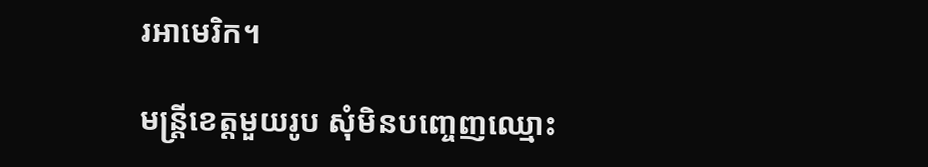រអាមេរិក។

មន្ត្រីខេត្តមួយរូប សុំមិនបញ្ចេញឈ្មោះ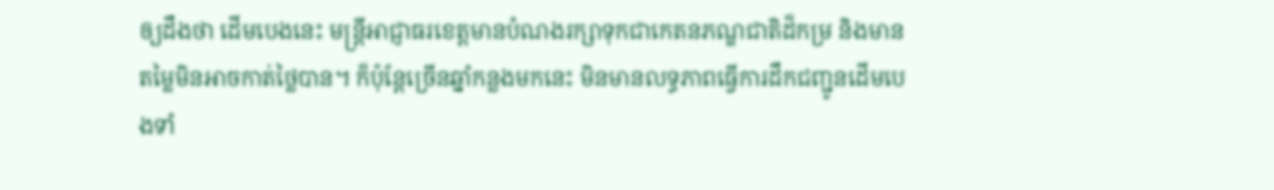ឲ្យដឹងថា ដើមបេងនេះ មន្ត្រីអាជ្ញាធរខេត្តមានបំណងរក្សាទុកជាកេតនភណ្ឌជាតិដ៏កម្រ និងមានតម្លៃមិនអាចកាត់ថ្លៃបាន។ ក៏ប៉ុន្តែច្រើនឆ្នាំកន្លងមកនេះ មិនមានលទ្ធភាពធ្វើការដឹកជញ្ជូនដើមបេងទាំ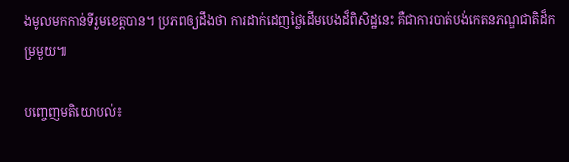ងមូលមកកាន់ទីរួមខេត្តបាន។ ប្រភពឲ្យដឹងថា ការដាក់ដេញថ្លៃដើមបេងដ៏ពិសិដ្ឋនេះ គឺជាការបាត់បង់កេតនភណ្ឌជាតិដ៏កម្រមួយ៕

បញ្ចេញមតិយោបល់៖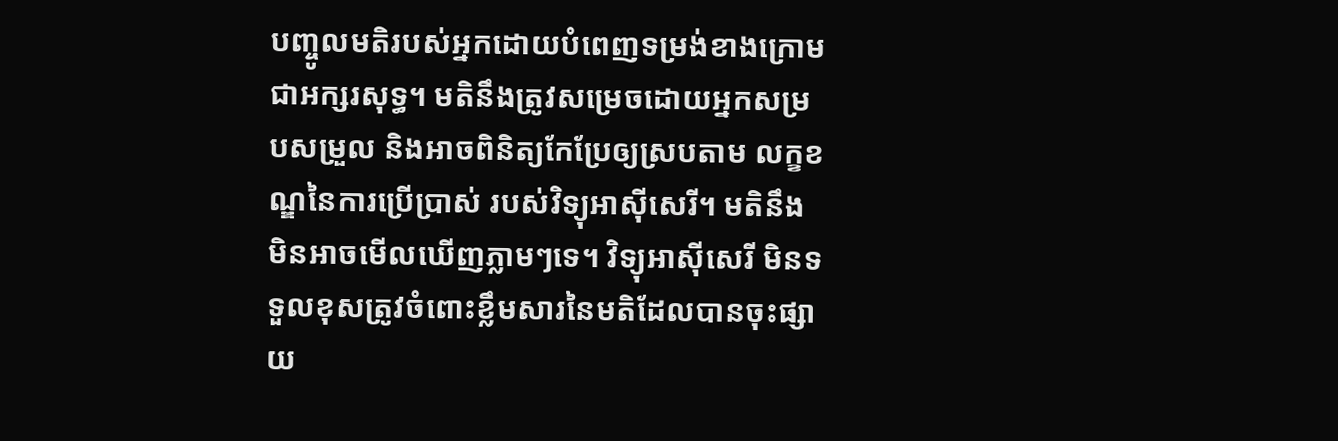បញ្ចូលមតិរបស់អ្នកដោយបំពេញទម្រង់ខាងក្រោមជាអក្សរសុទ្ធ។ មតិនឹងត្រូវសម្រេចដោយអ្នកសម្របសម្រួល និងអាចពិនិត្យកែប្រែឲ្យស្របតាម លក្ខខណ្ឌនៃការប្រើប្រាស់ របស់វិទ្យុអាស៊ីសេរី។ មតិនឹងមិនអាចមើលឃើញភ្លាមៗទេ។ វិទ្យុអាស៊ីសេរី មិនទទួលខុសត្រូវចំពោះខ្លឹមសារនៃមតិដែលបានចុះផ្សាយ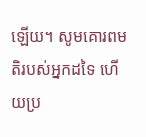ឡើយ។ សូមគោរពមតិរបស់អ្នកដទៃ ហើយប្រ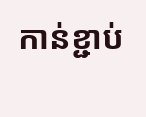កាន់ខ្ជាប់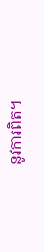នូវការពិត។